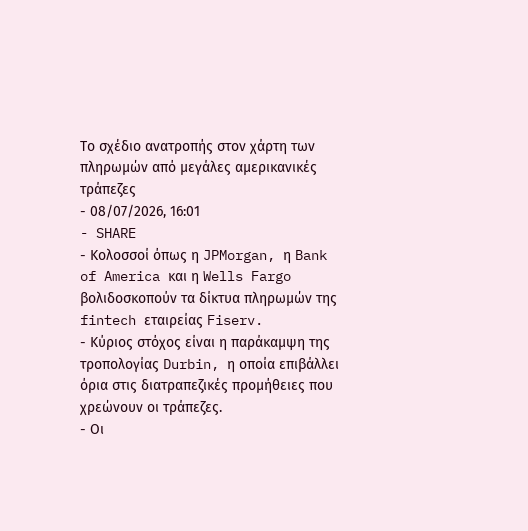Το σχέδιο ανατροπής στον χάρτη των πληρωμών από μεγάλες αμερικανικές τράπεζες
- 08/07/2026, 16:01
- SHARE
- Κολοσσοί όπως η JPMorgan, η Bank of America και η Wells Fargo βολιδοσκοπούν τα δίκτυα πληρωμών της fintech εταιρείας Fiserv.
- Κύριος στόχος είναι η παράκαμψη της τροπολογίας Durbin, η οποία επιβάλλει όρια στις διατραπεζικές προμήθειες που χρεώνουν οι τράπεζες.
- Οι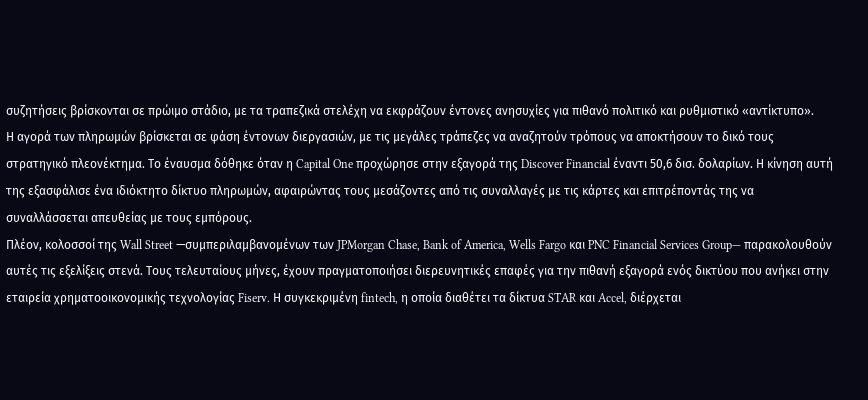συζητήσεις βρίσκονται σε πρώιμο στάδιο, με τα τραπεζικά στελέχη να εκφράζουν έντονες ανησυχίες για πιθανό πολιτικό και ρυθμιστικό «αντίκτυπο».
Η αγορά των πληρωμών βρίσκεται σε φάση έντονων διεργασιών, με τις μεγάλες τράπεζες να αναζητούν τρόπους να αποκτήσουν το δικό τους στρατηγικό πλεονέκτημα. Το έναυσμα δόθηκε όταν η Capital One προχώρησε στην εξαγορά της Discover Financial έναντι 50,6 δισ. δολαρίων. Η κίνηση αυτή της εξασφάλισε ένα ιδιόκτητο δίκτυο πληρωμών, αφαιρώντας τους μεσάζοντες από τις συναλλαγές με τις κάρτες και επιτρέποντάς της να συναλλάσσεται απευθείας με τους εμπόρους.
Πλέον, κολοσσοί της Wall Street —συμπεριλαμβανομένων των JPMorgan Chase, Bank of America, Wells Fargo και PNC Financial Services Group— παρακολουθούν αυτές τις εξελίξεις στενά. Τους τελευταίους μήνες, έχουν πραγματοποιήσει διερευνητικές επαφές για την πιθανή εξαγορά ενός δικτύου που ανήκει στην εταιρεία χρηματοοικονομικής τεχνολογίας Fiserv. Η συγκεκριμένη fintech, η οποία διαθέτει τα δίκτυα STAR και Accel, διέρχεται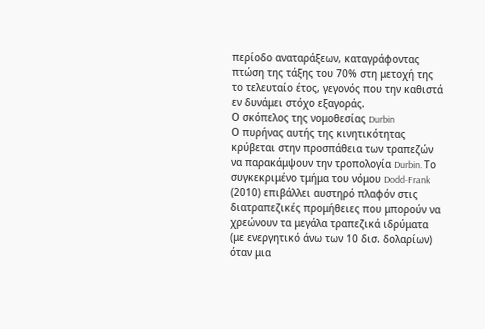περίοδο αναταράξεων, καταγράφοντας πτώση της τάξης του 70% στη μετοχή της το τελευταίο έτος, γεγονός που την καθιστά εν δυνάμει στόχο εξαγοράς.
Ο σκόπελος της νομοθεσίας Durbin
Ο πυρήνας αυτής της κινητικότητας κρύβεται στην προσπάθεια των τραπεζών να παρακάμψουν την τροπολογία Durbin. Το συγκεκριμένο τμήμα του νόμου Dodd-Frank (2010) επιβάλλει αυστηρό πλαφόν στις διατραπεζικές προμήθειες που μπορούν να χρεώνουν τα μεγάλα τραπεζικά ιδρύματα (με ενεργητικό άνω των 10 δισ. δολαρίων) όταν μια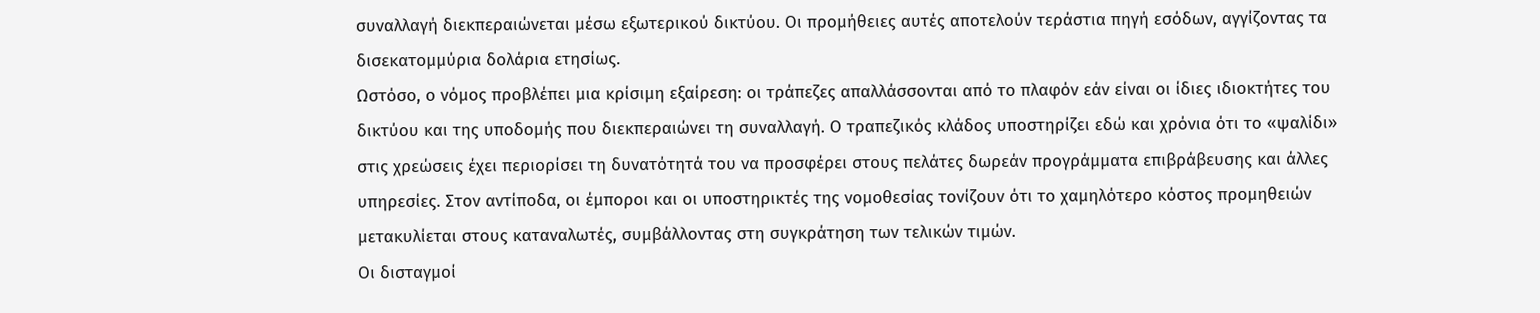συναλλαγή διεκπεραιώνεται μέσω εξωτερικού δικτύου. Οι προμήθειες αυτές αποτελούν τεράστια πηγή εσόδων, αγγίζοντας τα δισεκατομμύρια δολάρια ετησίως.
Ωστόσο, ο νόμος προβλέπει μια κρίσιμη εξαίρεση: οι τράπεζες απαλλάσσονται από το πλαφόν εάν είναι οι ίδιες ιδιοκτήτες του δικτύου και της υποδομής που διεκπεραιώνει τη συναλλαγή. Ο τραπεζικός κλάδος υποστηρίζει εδώ και χρόνια ότι το «ψαλίδι» στις χρεώσεις έχει περιορίσει τη δυνατότητά του να προσφέρει στους πελάτες δωρεάν προγράμματα επιβράβευσης και άλλες υπηρεσίες. Στον αντίποδα, οι έμποροι και οι υποστηρικτές της νομοθεσίας τονίζουν ότι το χαμηλότερο κόστος προμηθειών μετακυλίεται στους καταναλωτές, συμβάλλοντας στη συγκράτηση των τελικών τιμών.
Οι δισταγμοί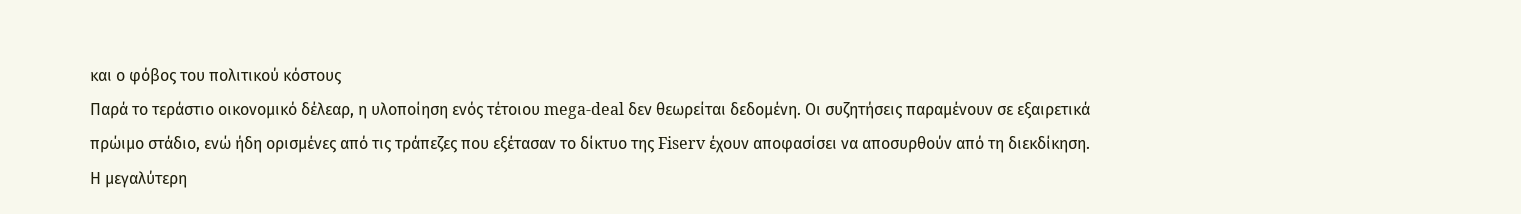και ο φόβος του πολιτικού κόστους
Παρά το τεράστιο οικονομικό δέλεαρ, η υλοποίηση ενός τέτοιου mega-deal δεν θεωρείται δεδομένη. Οι συζητήσεις παραμένουν σε εξαιρετικά πρώιμο στάδιο, ενώ ήδη ορισμένες από τις τράπεζες που εξέτασαν το δίκτυο της Fiserv έχουν αποφασίσει να αποσυρθούν από τη διεκδίκηση.
Η μεγαλύτερη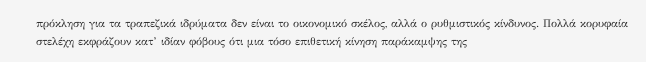πρόκληση για τα τραπεζικά ιδρύματα δεν είναι το οικονομικό σκέλος, αλλά ο ρυθμιστικός κίνδυνος. Πολλά κορυφαία στελέχη εκφράζουν κατ’ ιδίαν φόβους ότι μια τόσο επιθετική κίνηση παράκαμψης της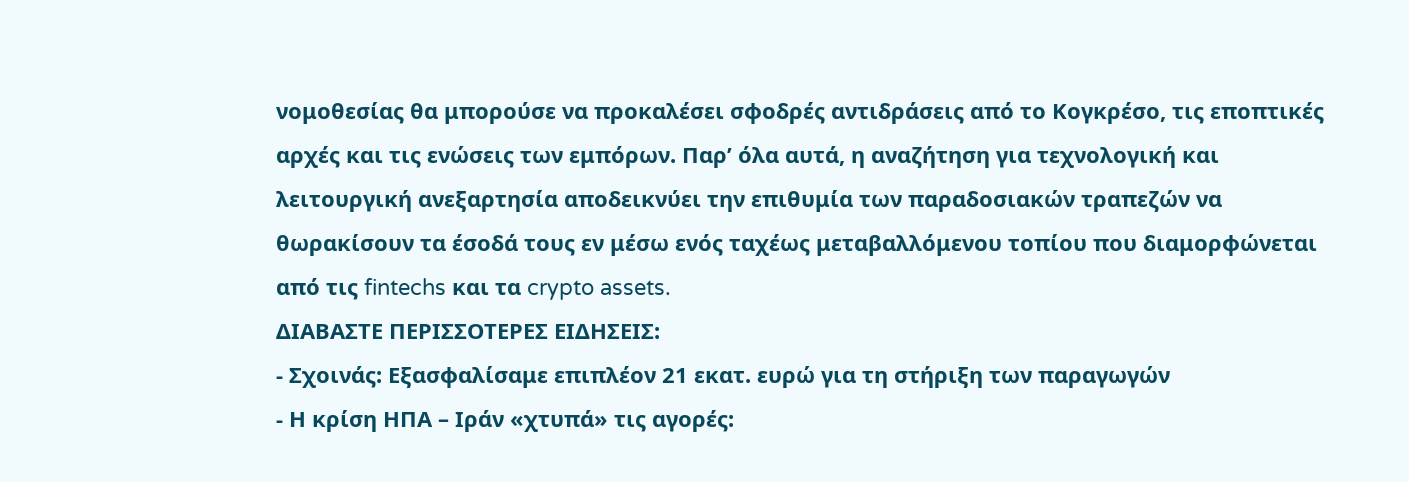νομοθεσίας θα μπορούσε να προκαλέσει σφοδρές αντιδράσεις από το Κογκρέσο, τις εποπτικές αρχές και τις ενώσεις των εμπόρων. Παρ’ όλα αυτά, η αναζήτηση για τεχνολογική και λειτουργική ανεξαρτησία αποδεικνύει την επιθυμία των παραδοσιακών τραπεζών να θωρακίσουν τα έσοδά τους εν μέσω ενός ταχέως μεταβαλλόμενου τοπίου που διαμορφώνεται από τις fintechs και τα crypto assets.
ΔΙΑΒΑΣΤΕ ΠΕΡΙΣΣΟΤΕΡΕΣ ΕΙΔΗΣΕΙΣ:
- Σχοινάς: Εξασφαλίσαμε επιπλέον 21 εκατ. ευρώ για τη στήριξη των παραγωγών
- Η κρίση ΗΠΑ – Ιράν «χτυπά» τις αγορές: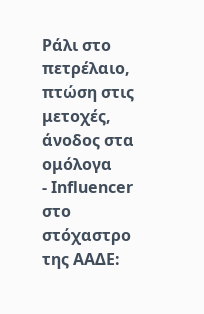Ράλι στο πετρέλαιο, πτώση στις μετοχές, άνοδος στα ομόλογα
- Influencer στο στόχαστρο της ΑΑΔΕ: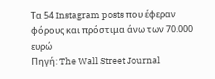Τα 54 Instagram posts που έφεραν φόρους και πρόστιμα άνω των 70.000 ευρώ
Πηγή: The Wall Street Journal